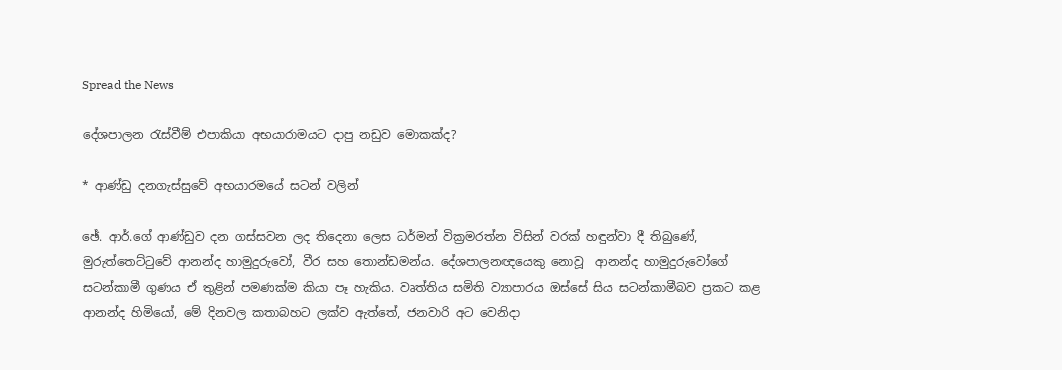Spread the News

දේශපාලන රැස්‌වීම් එපාකියා අභයාරාමයට දාපු නඩුව මොකක්‌ද?

* ආණ්‌ඩු දනගැස්‌සුවේ අභයාරමයේ සටන් වලින්

ඡේ. ආර්.ගේ ආණ්‌ඩුව දන ගස්‌සවන ලද තිදෙනා ලෙස ධර්මන් වික්‍රමරත්න විසින් වරක්‌ හඳුන්වා දී තිබුණේ, මුරුත්තෙට්‌ටුවේ ආනන්ද හාමුදුරුවෝ, වීර සහ තොන්ඩමන්ය. දේශපාලනඥයෙකු නොවූ  ආනන්ද හාමුදුරුවෝගේ සටන්කාමී ගුණය ඒ තුළින් පමණක්‌ම කියා පෑ හැකිය. වෘත්තිය සමිති ව්‍යාපාරය ඔස්‌සේ සිය සටන්කාමීබව ප්‍රකට කළ ආනන්ද හිමියෝ, මේ දිනවල කතාබහට ලක්‌ව ඇත්තේ, ජනවාරි අට වෙනිදා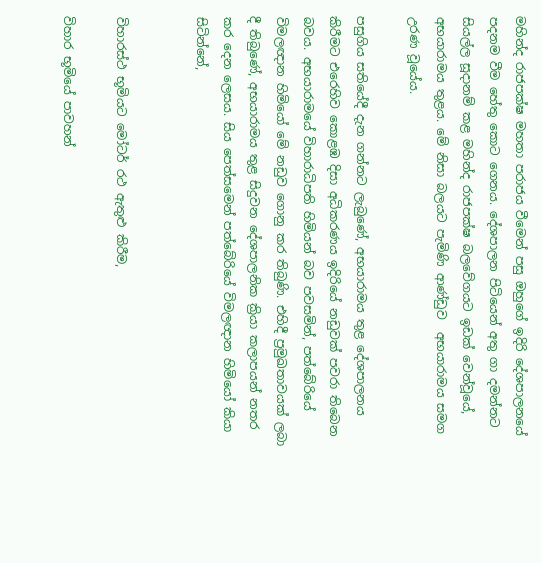මහින්ද රාජපක්‌ෂ මහතා පරාජය වීමෙන් පසු ඔහුගේ ඉදිරි දේශපාලනයේ පදනම වීම හේතු කොට ගෙනය. දේශපාලන පිටියෙන් අතු ගා දමන්නට සියල්ල සූදානම් කළ මහින්ද රාජපක්‌ෂ බලවේගයට ඉඩක්‌ වෙන්වූයේ, අභයාරාමය තුළය. මේ නිසා බලයට පැමිණි ආණ්‌ඩුව  අභයාරාමය සමග උරණ වූයේය.

පසුගිය සතියේදී දැන ගන්නට ලැබුණේ, අභයාරාමය තුළ දේශපාලනය කිරීමට එරෙහිව කොළඹ දිසා අධිකරණය ඉදිරියේ නඩුවක්‌ පවරා තිබෙන බවය. අභයාරාමයේ විහාරාධිපති හිමියන් බව පවසමින්, පත්බේරියේ විමලඥාන හිමියෝ මේ නඩුව ගොනු කර තිබුණි. එහිදී ප්‍රමුඛතාවයක්‌ ලබා දී තිබුණේ, අභයාරාමය තුළ සිදුවන දේශපාලනික ක්‍රියා කලාපයන් නතර කර දෙන ලෙසය. සිය පෙත්සමෙන් පත්බේරියේ විමලඥාන හිමියෝ කියා සිටින්නේ,


විහාරස්‌ථ භූමියට මෝටර් රථ ඇතුළු කිරීම,

විහාර භූමියේ පාවහන්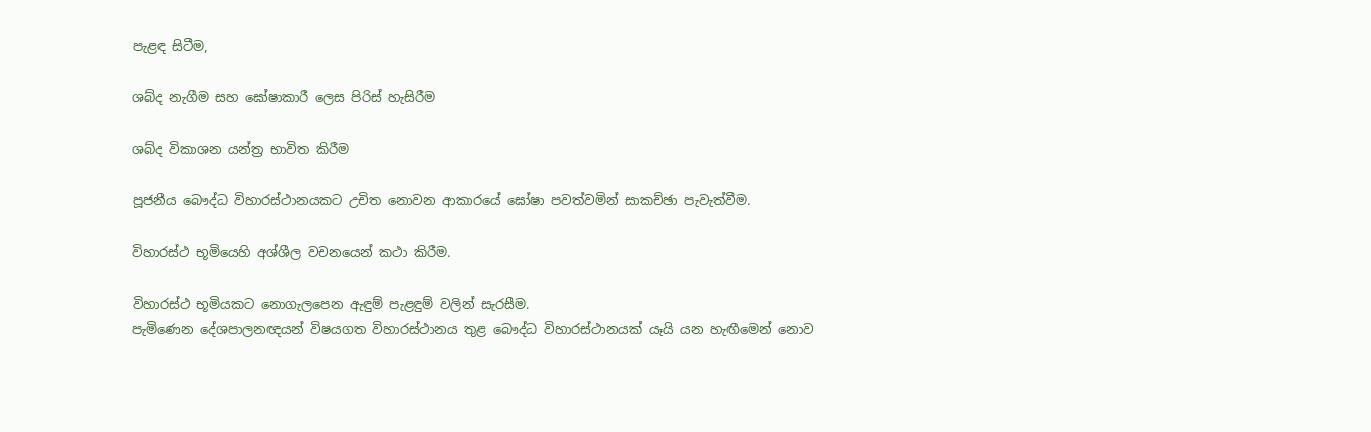පැළඳ සිටීම,

ශබ්ද නැගීම සහ ඝෝෂාකාරී ලෙස පිරිස්‌ හැසිරීම

ශබ්ද විකාශන යන්ත්‍ර භාවිත කිරීම

පූජනීය බෞද්ධ විහාරස්‌ථානයකට උචිත නොවන ආකාරයේ ඝෝෂා පවත්වමින් සාකච්ඡා පැවැත්වීම.

විහාරස්‌ථ භූමියෙහි අශ්ශීල වචනයෙන් කථා කිරීම.

විහාරස්‌ථ භූමියකට නොගැලපෙන ඇඳුම් පැළඳුම් වලින් සැරසීම.
පැමිණෙන දේශපාලනඥයන් විෂයගත විහාරස්‌ථානය තුළ බෞද්ධ විහාරස්‌ථානයක්‌ යෑයි යන හැඟීමෙන් නොව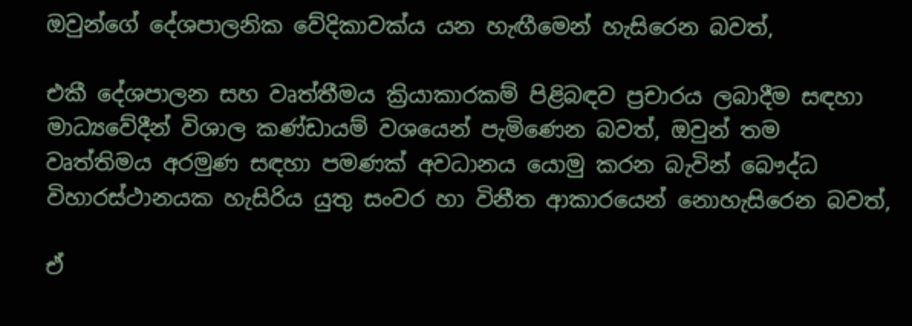ඔවුන්ගේ දේශපාලනික වේදිකාවක්‌ය යන හැඟීමෙන් හැසිරෙන බවත්,

එකී දේශපාලන සහ වෘත්තීමය ක්‍රියාකාරකම් පිළිබඳව ප්‍රචාරය ලබාදීම සඳහා මාධ්‍යවේදීන් විශාල කණ්‌ඩායම් වශයෙන් පැමිණෙන බවත්, ඔවුන් තම වෘත්තිමය අරමුණ සඳහා පමණක්‌ අවධානය යොමු කරන බැවින් බෞද්ධ විහාරස්‌ථානයක හැසිරිය යුතු සංවර හා විනීත ආකාරයෙන් නොහැසිරෙන බවත්,

ඒ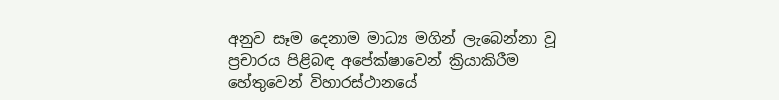අනුව සෑම දෙනාම මාධ්‍ය මගින් ලැබෙන්නා වූ ප්‍රචාරය පිළිබඳ අපේක්‌ෂාවෙන් ක්‍රියාකිරීම හේතුවෙන් විහාරස්‌ථානයේ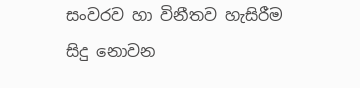සංවරව හා විනීතව හැසිරීම සිදු නොවන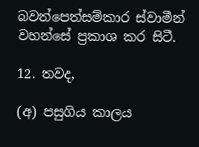බවත්පෙත්සම්කාර ස්‌වාමීන් වහන්සේ ප්‍රකාශ කර සිටී.

12. තවද,

(අ) පසුගිය කාලය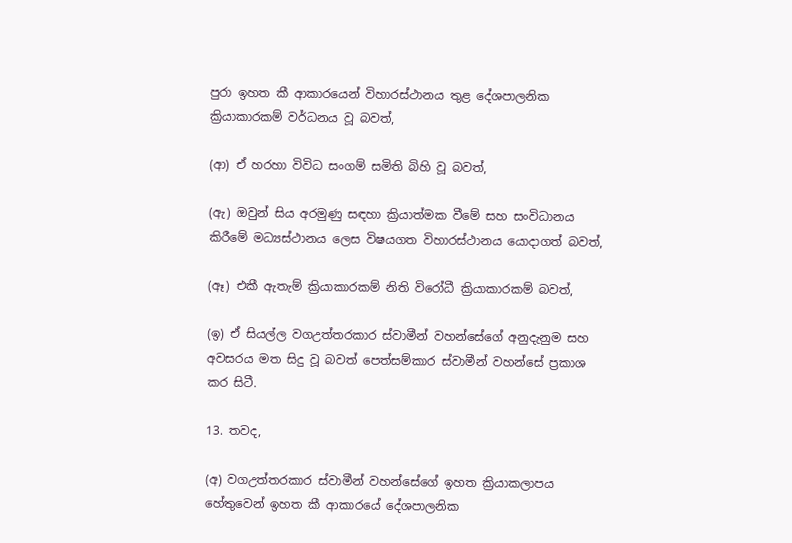පුරා ඉහත කී ආකාරයෙන් විහාරස්‌ථානය තුළ දේශපාලනික ක්‍රියාකාරකම් වර්ධනය වූ බවත්,

(ආ) ඒ හරහා විවිධ සංගම් සමිති බිහි වූ බවත්,

(ඇ) ඔවුන් සිය අරමුණු සඳහා ක්‍රියාත්මක වීමේ සහ සංවිධානය කිරීමේ මධ්‍යස්‌ථානය ලෙස විෂයගත විහාරස්‌ථානය යොදාගත් බවත්,

(ඈ) එකී ඇතැම් ක්‍රියාකාරකම් නිති විරෝධී ක්‍රියාකාරකම් බවත්,

(ඉ) ඒ සියල්ල වගඋත්තරකාර ස්‌වාමීන් වහන්සේගේ අනුදැනුම සහ අවසරය මත සිදු වූ බවත් පෙත්සම්කාර ස්‌වාමීන් වහන්සේ ප්‍රකාශ කර සිටී.

13. තවද,

(අ) වගඋත්තරකාර ස්‌වාමීන් වහන්සේගේ ඉහත ක්‍රියාකලාපය හේතුවෙන් ඉහත කී ආකාරයේ දේශපාලනික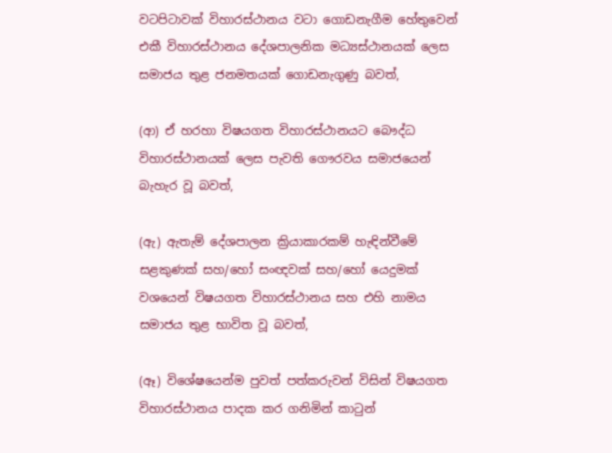වටපිටාවක්‌ විහාරස්‌ථානය වටා ගොඩනැගීම හේතුවෙන් එකී විහාරස්‌ථානය දේශපාලනික මධ්‍යස්‌ථානයක්‌ ලෙස සමාජය තුළ ජනමතයක්‌ ගොඩනැගුණු බවත්,

(ආ) ඒ හරහා විෂයගත විහාරස්‌ථානයට බෞද්ධ විහාරස්‌ථානයක්‌ ලෙස පැවති ගෞරවය සමාජයෙන් බැහැර වූ බවත්,

(ඇ) ඇතැම් දේශපාලන ක්‍රියාකාරකම් හැඳින්වීමේ සළකුණක්‌ සහ/හෝ සංඥවක්‌ සහ/හෝ යෙදුමක්‌ වශයෙන් විෂයගත විහාරස්‌ථානය සහ එහි නාමය සමාජය තුළ භාවිත වූ බවත්,

(ඈ) විශේෂයෙන්ම පුවත් පත්කරුවන් විසින් විෂයගත විහාරස්‌ථානය පාදක කර ගනිමින් කාටුන්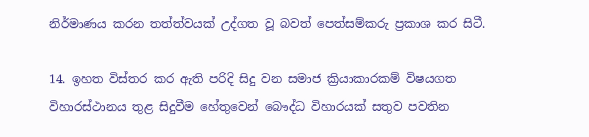නිර්මාණය කරන තත්ත්වයක්‌ උද්ගත වූ බවත් පෙත්සම්කරු ප්‍රකාශ කර සිටී.

14. ඉහත විස්‌තර කර ඇති පරිදි සිදු වන සමාජ ක්‍රියාකාරකම් විෂයගත විහාරස්‌ථානය තුළ සිදුවීම හේතුවෙන් බෞද්ධ විහාරයක්‌ සතුව පවතින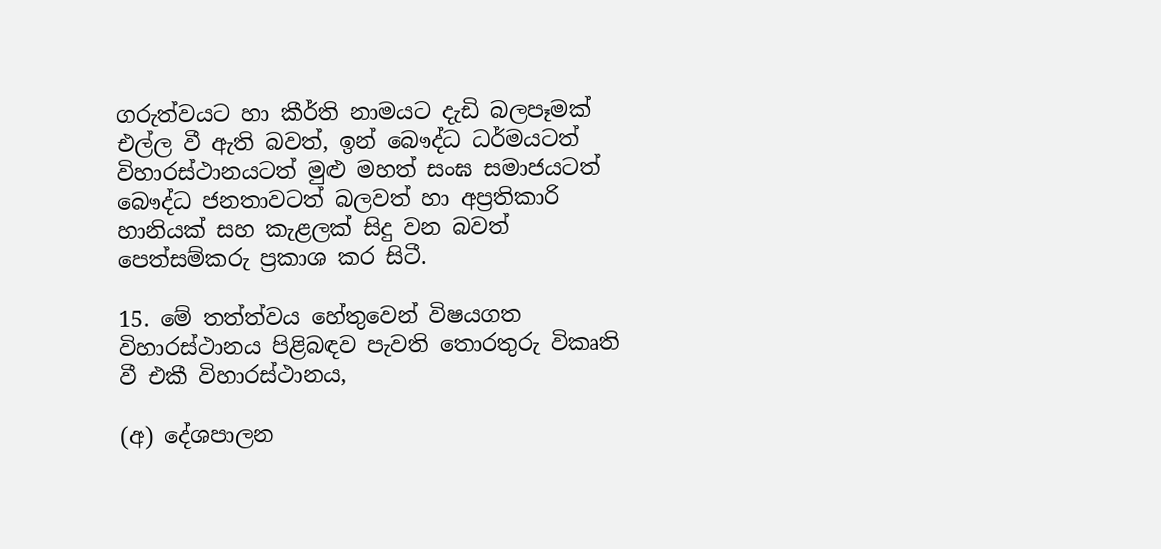ගරුත්වයට හා කීර්ති නාමයට දැඩි බලපෑමක්‌ එල්ල වී ඇති බවත්, ඉන් බෞද්ධ ධර්මයටත් විහාරස්‌ථානයටත් මුළු මහත් සංඝ සමාජයටත් බෞද්ධ ජනතාවටත් බලවත් හා අප්‍රතිකාරි හානියක්‌ සහ කැළලක්‌ සිදු වන බවත් පෙත්සම්කරු ප්‍රකාශ කර සිටී.

15. මේ තත්ත්වය හේතුවෙන් විෂයගත විහාරස්‌ථානය පිළිබඳව පැවති තොරතුරු විකෘති වී එකී විහාරස්‌ථානය,

(අ) දේශපාලන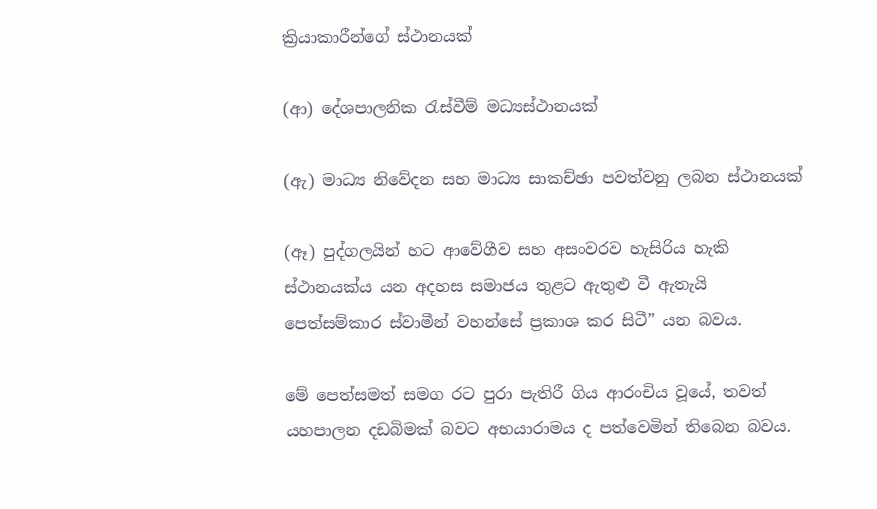ක්‍රියාකාරීන්ගේ ස්‌ථානයක්‌

(ආ) දේශපාලනික රැස්‌වීම් මධ්‍යස්‌ථානයක්‌

(ඇ) මාධ්‍ය නිවේදන සහ මාධ්‍ය සාකච්ඡා පවත්වනු ලබන ස්‌ථානයක්‌

(ඈ) පුද්ගලයින් හට ආවේගීව සහ අසංවරව හැසිරිය හැකි ස්‌ථානයක්‌ය යන අදහස සමාජය තුළට ඇතුළු වී ඇතැයි පෙත්සම්කාර ස්‌වාමීන් වහන්සේ ප්‍රකාශ කර සිටී” යන බවය.

මේ පෙත්සමත් සමග රට පුරා පැතිරී ගිය ආරංචිය වූයේ, තවත් යහපාලන දඩබිමක්‌ බවට අභයාරාමය ද පත්වෙමින් තිබෙන බවය.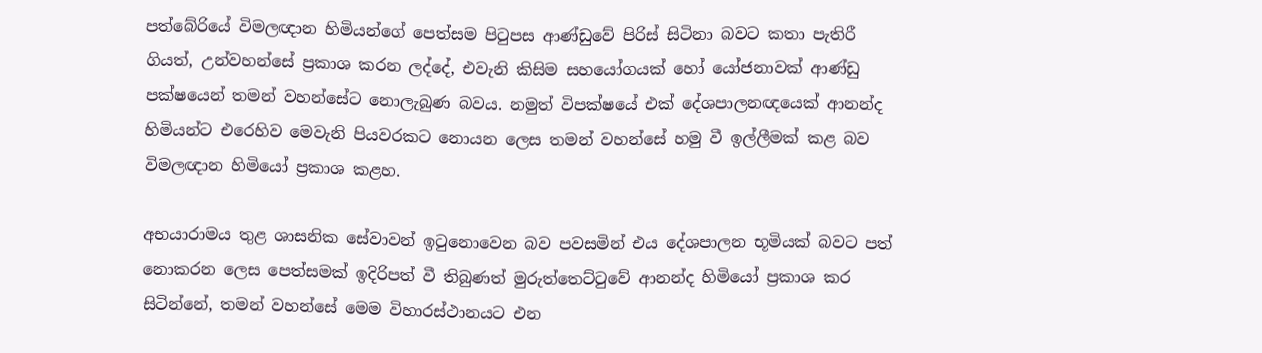පත්බේරියේ විමලඥාන හිමියන්ගේ පෙත්සම පිටුපස ආණ්‌ඩුවේ පිරිස්‌ සිටිනා බවට කතා පැතිරී ගියත්, උන්වහන්සේ ප්‍රකාශ කරන ලද්දේ, එවැනි කිසිම සහයෝගයක්‌ හෝ යෝජනාවක්‌ ආණ්‌ඩු පක්‌ෂයෙන් තමන් වහන්සේට නොලැබුණ බවය. නමුත් විපක්‌ෂයේ එක්‌ දේශපාලනඥයෙක්‌ ආනන්ද හිමියන්ට එරෙහිව මෙවැනි පියවරකට නොයන ලෙස තමන් වහන්සේ හමු වී ඉල්ලීමක්‌ කළ බව විමලඥාන හිමියෝ ප්‍රකාශ කළහ.

අභයාරාමය තුළ ශාසනික සේවාවන් ඉටුනොවෙන බව පවසමින් එය දේශපාලන භූමියක්‌ බවට පත් නොකරන ලෙස පෙත්සමක්‌ ඉදිරිපත් වී තිබුණත් මුරුත්තෙට්‌ටුවේ ආනන්ද හිමියෝ ප්‍රකාශ කර සිටින්නේ, තමන් වහන්සේ මෙම විහාරස්‌ථානයට එන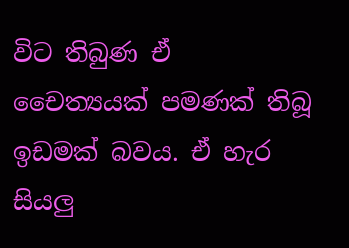විට තිබුණ ඒ චෛත්‍යයක්‌ පමණක්‌ තිබූ ඉඩමක්‌ බවය. ඒ හැර සියලු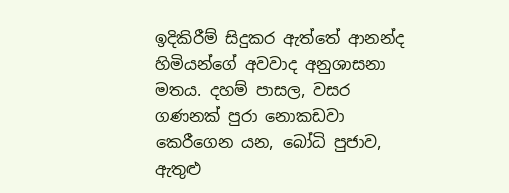ඉදිකිරීම් සිදුකර ඇත්තේ ආනන්ද හිමියන්ගේ අවවාද අනුශාසනා මතය. දහම් පාසල, වසර ගණනක්‌ පුරා නොකඩවා කෙරීගෙන යන, බෝධි පුජාව, ඇතුළු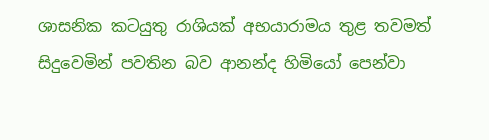ශාසනික කටයුතු රාශියක්‌ අභයාරාමය තුළ තවමත් සිදුවෙමින් පවතින බව ආනන්ද හිමියෝ පෙන්වා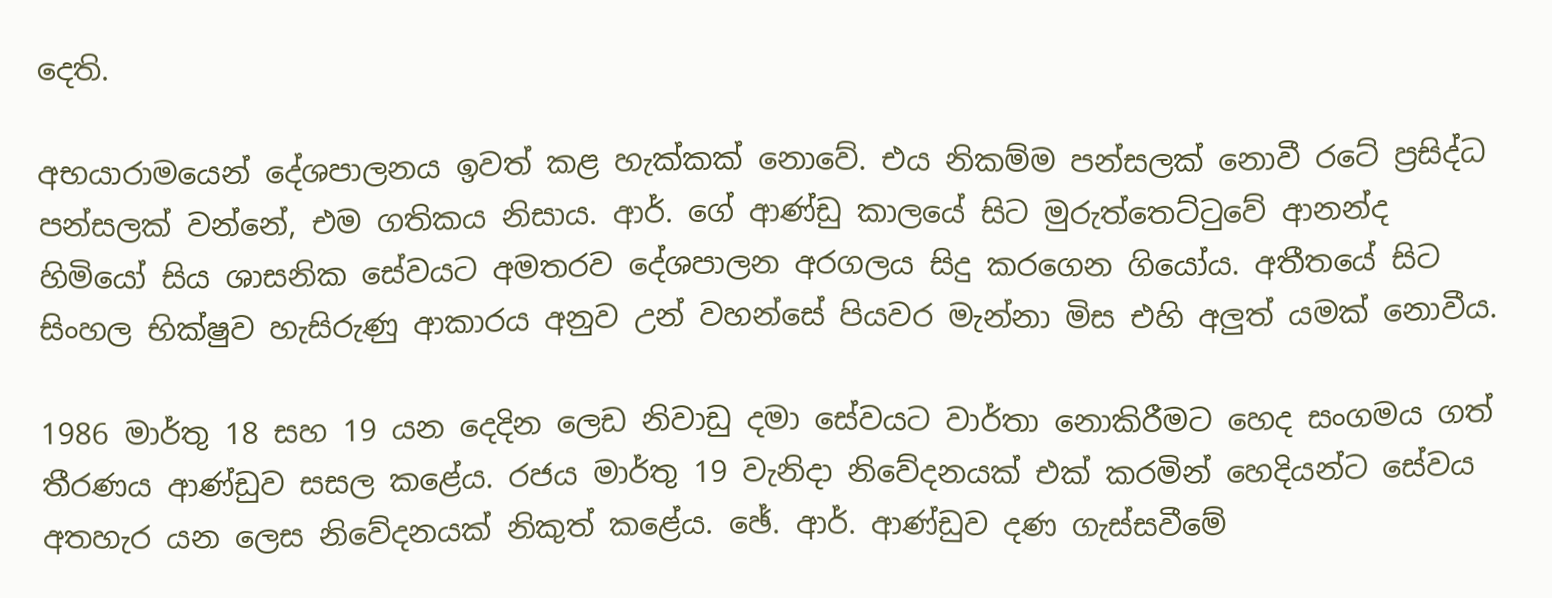දෙති.

අභයාරාමයෙන් දේශපාලනය ඉවත් කළ හැක්‌කක්‌ නොවේ. එය නිකම්ම පන්සලක්‌ නොවී රටේ ප්‍රසිද්ධ පන්සලක්‌ වන්නේ, එම ගතිකය නිසාය. ආර්. ගේ ආණ්‌ඩු කාලයේ සිට මුරුත්තෙට්‌ටුවේ ආනන්ද හිමියෝ සිය ශාසනික සේවයට අමතරව දේශපාලන අරගලය සිදු කරගෙන ගියෝය. අතීතයේ සිට සිංහල භික්‌ෂුව හැසිරුණු ආකාරය අනුව උන් වහන්සේ පියවර මැන්නා මිස එහි අලුත් යමක්‌ නොවීය.

1986 මාර්තු 18 සහ 19 යන දෙදින ලෙඩ නිවාඩු දමා සේවයට වාර්තා නොකිරීමට හෙද සංගමය ගත් තීරණය ආණ්‌ඩුව සසල කළේය. රජය මාර්තු 19 වැනිදා නිවේදනයක්‌ එක්‌ කරමින් හෙදියන්ට සේවය අතහැර යන ලෙස නිවේදනයක්‌ නිකුත් කළේය. ඡේ. ආර්. ආණ්‌ඩුව දණ ගැස්‌සවීමේ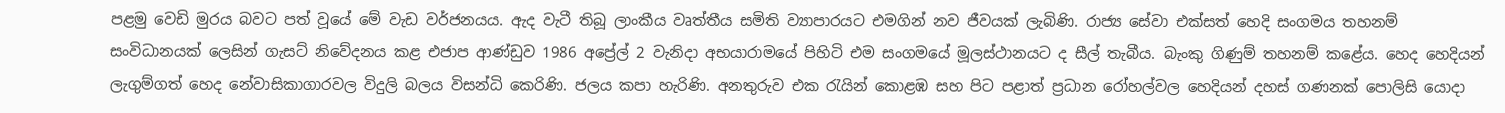පළමු වෙඩි මුරය බවට පත් වූයේ මේ වැඩ වර්ජනයය. ඇද වැටී තිබූ ලාංකීය වෘත්තීය සමිති ව්‍යාපාරයට එමගින් නව ජීවයක්‌ ලැබිණි. රාජ්‍ය සේවා එක්‌සත් හෙදි සංගමය තහනම් සංවිධානයක්‌ ලෙසින් ගැසට්‌ නිවේදනය කළ එජාප ආණ්‌ඩුව 1986 අප්‍රේල් 2 වැනිදා අභයාරාමයේ පිහිටි එම සංගමයේ මූලස්‌ථානයට ද සීල් තැබීය. බැංකු ගිණුම් තහනම් කළේය. හෙද හෙදියන් ලැගුම්ගත් හෙද නේවාසිකාගාරවල විදුලි බලය විසන්ධි කෙරිණි. ජලය කපා හැරිණි. අනතුරුව එක රැයින් කොළඹ සහ පිට පළාත් ප්‍රධාන රෝහල්වල හෙදියන් දහස්‌ ගණනක්‌ පොලිසි යොදා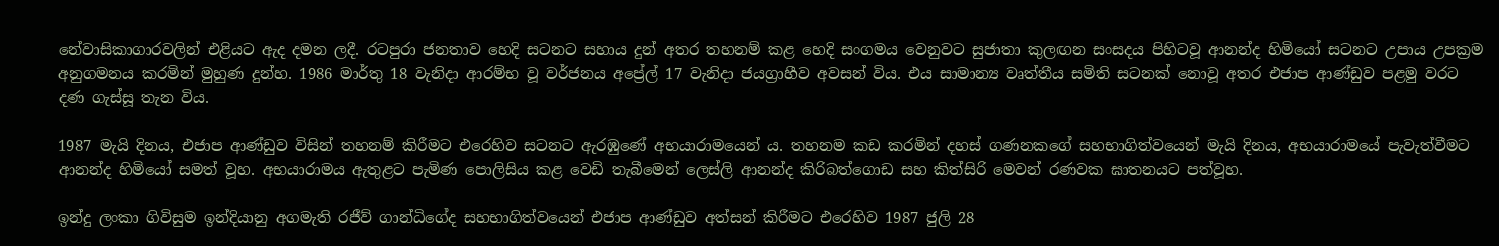නේවාසිකාගාරවලින් එළියට ඇද දමන ලදී. රටපුරා ජනතාව හෙදි සටනට සහාය දුන් අතර තහනම් කළ හෙදි සංගමය වෙනුවට සුජාතා කුලඟන සංසදය පිහිටවූ ආනන්ද හිමියෝ සටනට උපාය උපක්‍රම අනුගමනය කරමින් මුහුණ දුන්හ. 1986 මාර්තු 18 වැනිදා ආරම්භ වූ වර්ජනය අප්‍රේල් 17 වැනිදා ජයග්‍රාහීව අවසන් විය. එය සාමාන්‍ය වෘත්තීය සමිති සටනක්‌ නොවූ අතර එජාප ආණ්‌ඩුව පළමු වරට දණ ගැස්‌සූ තැන විය.

1987 මැයි දිනය, එජාප ආණ්‌ඩුව විසින් තහනම් කිරීමට එරෙහිව සටනට ඇරඹුණේ අභයාරාමයෙන් ය. තහනම කඩ කරමින් දහස්‌ ගණනකගේ සහභාගිත්වයෙන් මැයි දිනය, අභයාරාමයේ පැවැත්වීමට ආනන්ද හිමියෝ සමත් වූහ. අභයාරාමය ඇතුළට පැමිණ පොලිසිය කළ වෙඩි තැබීමෙන් ලෙස්‌ලි ආනන්ද කිරිබත්ගොඩ සහ කිත්සිරි මෙවන් රණවක ඝාතනයට පත්වූහ.

ඉන්දු ලංකා ගිවිසුම ඉන්දියානු අගමැති රජීව් ගාන්ධිගේද සහභාගිත්වයෙන් එජාප ආණ්‌ඩුව අත්සන් කිරීමට එරෙහිව 1987 ජුලි 28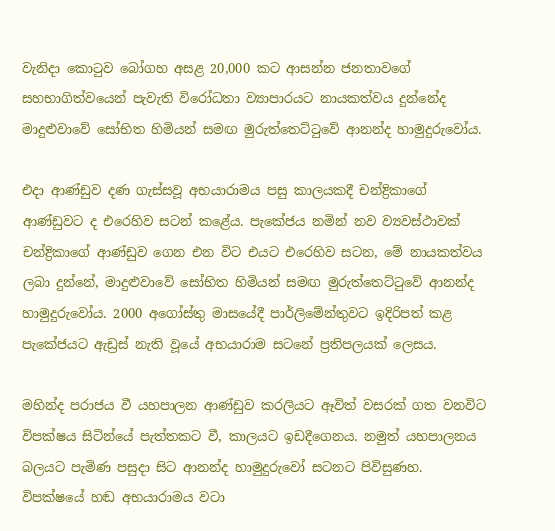වැනිදා කොටුව බෝගහ අසළ 20,000 කට ආසන්න ජනතාවගේ සහභාගිත්වයෙන් පැවැති විරෝධතා ව්‍යාපාරයට නායකත්වය දුන්නේද මාදුළුවාවේ සෝභිත හිමියන් සමඟ මුරුත්තෙට්‌ටුවේ ආනන්ද හාමුදුරුවෝය.

එදා ආණ්‌ඩුව දණ ගැස්‌සවූ අභයාරාමය පසු කාලයකදී චන්ද්‍රිකාගේ ආණ්‌ඩුවට ද එරෙහිව සටන් කළේය. පැකේජය නමින් නව ව්‍යවස්‌ථාවක්‌ චන්ද්‍රිකාගේ ආණ්‌ඩුව ගෙන එන විට එයට එරෙහිව සටන, මේ නායකත්වය ලබා දුන්නේ, මාදුළුවාවේ සෝභිත හිමියන් සමඟ මුරුත්තෙට්‌ටුවේ ආනන්ද හාමුදුරුවෝය. 2000 අගෝස්‌තු මාසයේදී පාර්ලිමේන්තුවට ඉදිරිපත් කළ පැකේජයට ඇඩ්‍රස්‌ නැති වූයේ අභයාරාම සටනේ ප්‍රතිපලයක්‌ ලෙසය.

මහින්ද පරාජය වී යහපාලන ආණ්‌ඩුව කරලියට ඈවිත් වසරක්‌ ගත වනවිට විපක්‌ෂය සිටින්යේ පැත්තකට වී, කාලයට ඉඩදීගෙනය. නමුත් යහපාලනය බලයට පැමිණ පසුදා සිට ආනන්ද හාමුදුරුවෝ සටනට පිවිසුණහ. විපක්‌ෂයේ හඬ අභයාරාමය වටා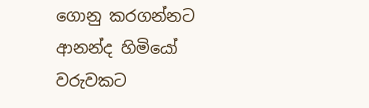ගොනු කරගන්නට ආනන්ද හිමියෝ වරුවකට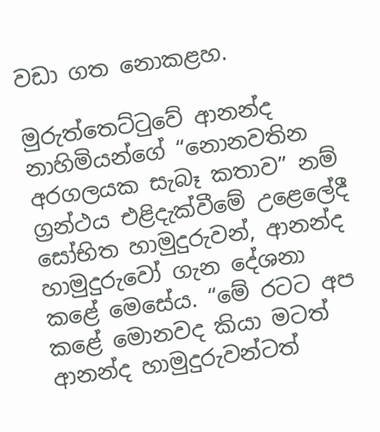වඩා ගත නොකළහ.

මුරුත්තෙට්‌ටුවේ ආනන්ද නාහිමියන්ගේ “නොනවතින අරගලයක සැබෑ කතාව” නම් ග්‍රන්ථය එළිදැක්‌වීමේ උළෙලේදී සෝභිත හාමුදුරුවන්, ආනන්ද හාමුදුරුවෝ ගැන දේශනා කළේ මෙසේය. “මේ රටට අප කළේ මොනවද කියා මටත් ආනන්ද හාමුදුරුවන්ටත්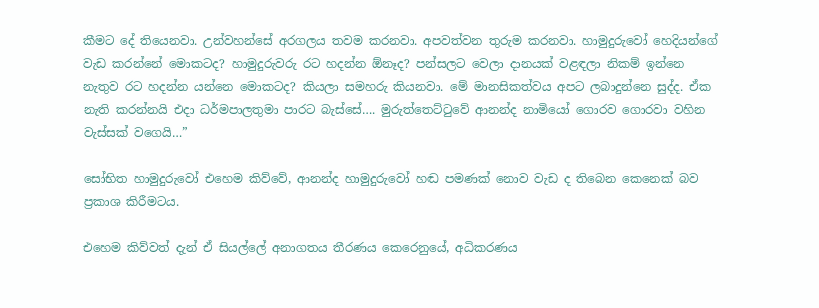කීමට දේ තියෙනවා. උන්වහන්සේ අරගලය තවම කරනවා. අපවත්වන තුරුම කරනවා. හාමුදුරුවෝ හෙදියන්ගේ වැඩ කරන්නේ මොකටද? හාමුදුරුවරු රට හදන්න ඕනෑද? පන්සලට වෙලා දානයක්‌ වළඳලා නිකම් ඉන්නෙ නැතුව රට හදන්න යන්නෙ මොකටද? කියලා සමහරු කියනවා. මේ මානසිකත්වය අපට ලබාදුන්නෙ සුද්ද. ඒක නැති කරන්නයි එදා ධර්මපාලතුමා පාරට බැස්‌සේ…. මුරුත්තෙට්‌ටුවේ ආනන්ද නාමියෝ ගොරව ගොරවා වහින වැස්‌සක්‌ වගෙයි…”

සෝභිත හාමුදුරුවෝ එහෙම කිව්වේ, ආනන්ද හාමුදුරුවෝ හඬ පමණක්‌ නොව වැඩ ද තිබෙන කෙනෙක්‌ බව ප්‍රකාශ කිරීමටය.

එහෙම කිව්වත් දැන් ඒ සියල්ලේ අනාගතය තීරණය කෙරෙනුයේ, අධිකරණය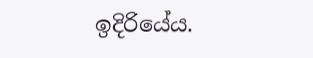ඉදිරියේය.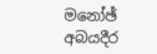මනෝඡ් අබයදීර